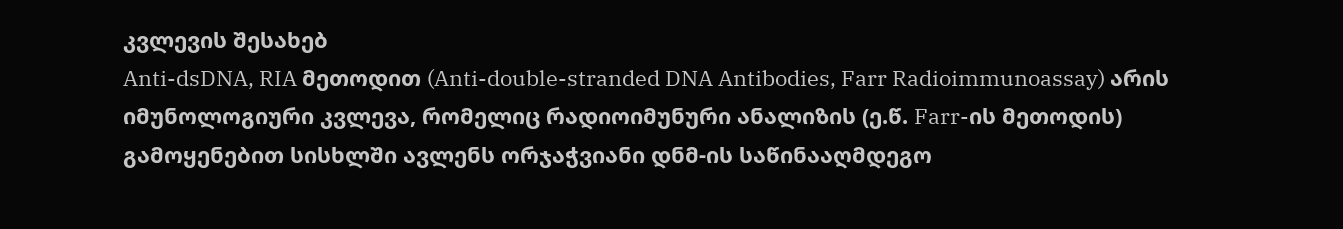კვლევის შესახებ
Anti-dsDNA, RIA მეთოდით (Anti-double-stranded DNA Antibodies, Farr Radioimmunoassay) არის იმუნოლოგიური კვლევა, რომელიც რადიოიმუნური ანალიზის (ე.წ. Farr-ის მეთოდის) გამოყენებით სისხლში ავლენს ორჯაჭვიანი დნმ-ის საწინააღმდეგო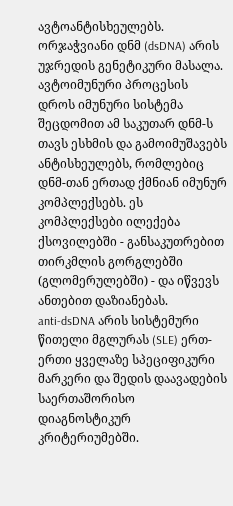ავტოანტისხეულებს.
ორჯაჭვიანი დნმ (dsDNA) არის უჯრედის გენეტიკური მასალა. ავტოიმუნური პროცესის დროს იმუნური სისტემა შეცდომით ამ საკუთარ დნმ-ს თავს ესხმის და გამოიმუშავებს ანტისხეულებს, რომლებიც დნმ-თან ერთად ქმნიან იმუნურ კომპლექსებს. ეს კომპლექსები ილექება ქსოვილებში - განსაკუთრებით თირკმლის გორგლებში (გლომერულებში) - და იწვევს ანთებით დაზიანებას.
anti-dsDNA არის სისტემური წითელი მგლურას (SLE) ერთ-ერთი ყველაზე სპეციფიკური მარკერი და შედის დაავადების საერთაშორისო დიაგნოსტიკურ კრიტერიუმებში.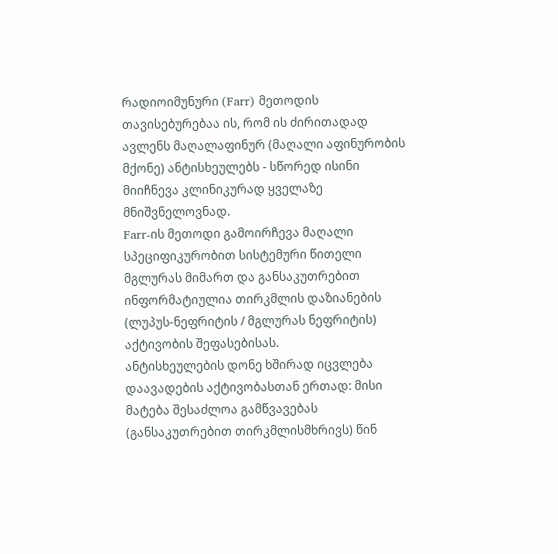რადიოიმუნური (Farr) მეთოდის თავისებურებაა ის, რომ ის ძირითადად ავლენს მაღალაფინურ (მაღალი აფინურობის მქონე) ანტისხეულებს - სწორედ ისინი მიიჩნევა კლინიკურად ყველაზე მნიშვნელოვნად.
Farr-ის მეთოდი გამოირჩევა მაღალი სპეციფიკურობით სისტემური წითელი მგლურას მიმართ და განსაკუთრებით ინფორმატიულია თირკმლის დაზიანების (ლუპუს-ნეფრიტის / მგლურას ნეფრიტის) აქტივობის შეფასებისას.
ანტისხეულების დონე ხშირად იცვლება დაავადების აქტივობასთან ერთად: მისი მატება შესაძლოა გამწვავებას (განსაკუთრებით თირკმლისმხრივს) წინ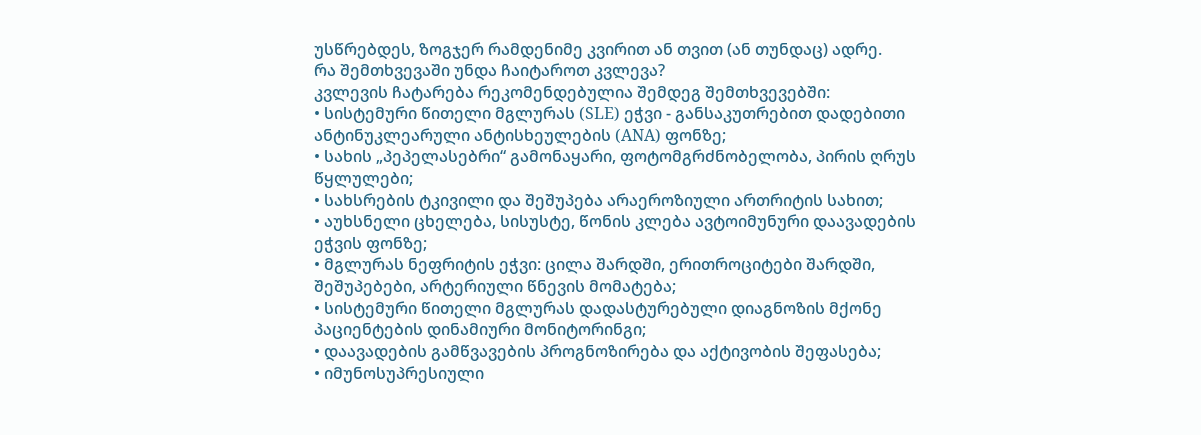უსწრებდეს, ზოგჯერ რამდენიმე კვირით ან თვით (ან თუნდაც) ადრე.
რა შემთხვევაში უნდა ჩაიტაროთ კვლევა?
კვლევის ჩატარება რეკომენდებულია შემდეგ შემთხვევებში:
• სისტემური წითელი მგლურას (SLE) ეჭვი - განსაკუთრებით დადებითი ანტინუკლეარული ანტისხეულების (ANA) ფონზე;
• სახის „პეპელასებრი“ გამონაყარი, ფოტომგრძნობელობა, პირის ღრუს წყლულები;
• სახსრების ტკივილი და შეშუპება არაეროზიული ართრიტის სახით;
• აუხსნელი ცხელება, სისუსტე, წონის კლება ავტოიმუნური დაავადების ეჭვის ფონზე;
• მგლურას ნეფრიტის ეჭვი: ცილა შარდში, ერითროციტები შარდში, შეშუპებები, არტერიული წნევის მომატება;
• სისტემური წითელი მგლურას დადასტურებული დიაგნოზის მქონე პაციენტების დინამიური მონიტორინგი;
• დაავადების გამწვავების პროგნოზირება და აქტივობის შეფასება;
• იმუნოსუპრესიული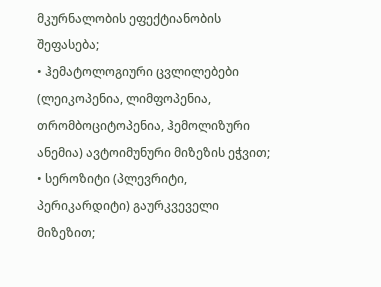მკურნალობის ეფექტიანობის შეფასება;
• ჰემატოლოგიური ცვლილებები (ლეიკოპენია, ლიმფოპენია, თრომბოციტოპენია, ჰემოლიზური ანემია) ავტოიმუნური მიზეზის ეჭვით;
• სეროზიტი (პლევრიტი, პერიკარდიტი) გაურკვეველი მიზეზით;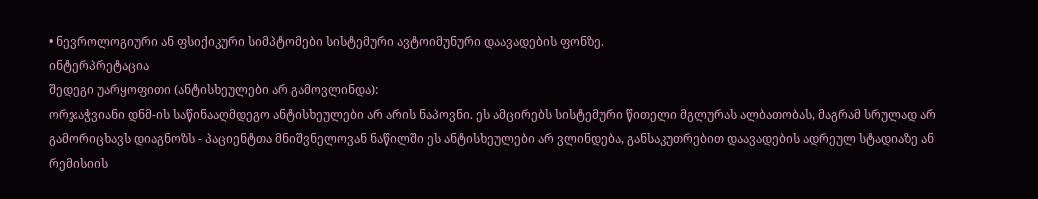• ნევროლოგიური ან ფსიქიკური სიმპტომები სისტემური ავტოიმუნური დაავადების ფონზე.
ინტერპრეტაცია
შედეგი უარყოფითი (ანტისხეულები არ გამოვლინდა):
ორჯაჭვიანი დნმ-ის საწინააღმდეგო ანტისხეულები არ არის ნაპოვნი. ეს ამცირებს სისტემური წითელი მგლურას ალბათობას, მაგრამ სრულად არ გამორიცხავს დიაგნოზს - პაციენტთა მნიშვნელოვან ნაწილში ეს ანტისხეულები არ ვლინდება, განსაკუთრებით დაავადების ადრეულ სტადიაზე ან რემისიის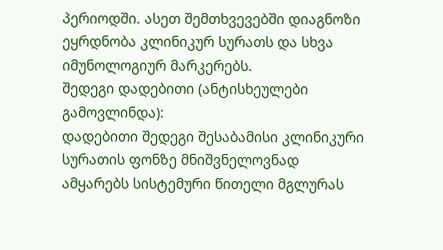პერიოდში. ასეთ შემთხვევებში დიაგნოზი ეყრდნობა კლინიკურ სურათს და სხვა იმუნოლოგიურ მარკერებს.
შედეგი დადებითი (ანტისხეულები გამოვლინდა):
დადებითი შედეგი შესაბამისი კლინიკური სურათის ფონზე მნიშვნელოვნად ამყარებს სისტემური წითელი მგლურას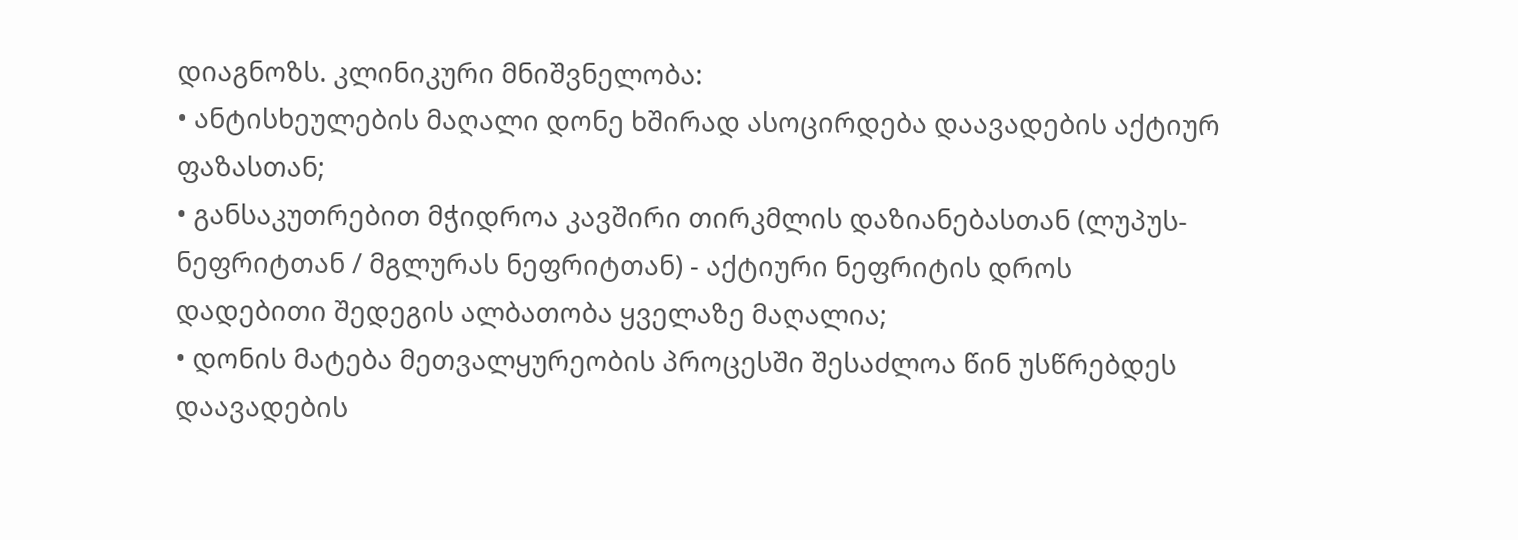დიაგნოზს. კლინიკური მნიშვნელობა:
• ანტისხეულების მაღალი დონე ხშირად ასოცირდება დაავადების აქტიურ ფაზასთან;
• განსაკუთრებით მჭიდროა კავშირი თირკმლის დაზიანებასთან (ლუპუს-ნეფრიტთან / მგლურას ნეფრიტთან) - აქტიური ნეფრიტის დროს დადებითი შედეგის ალბათობა ყველაზე მაღალია;
• დონის მატება მეთვალყურეობის პროცესში შესაძლოა წინ უსწრებდეს დაავადების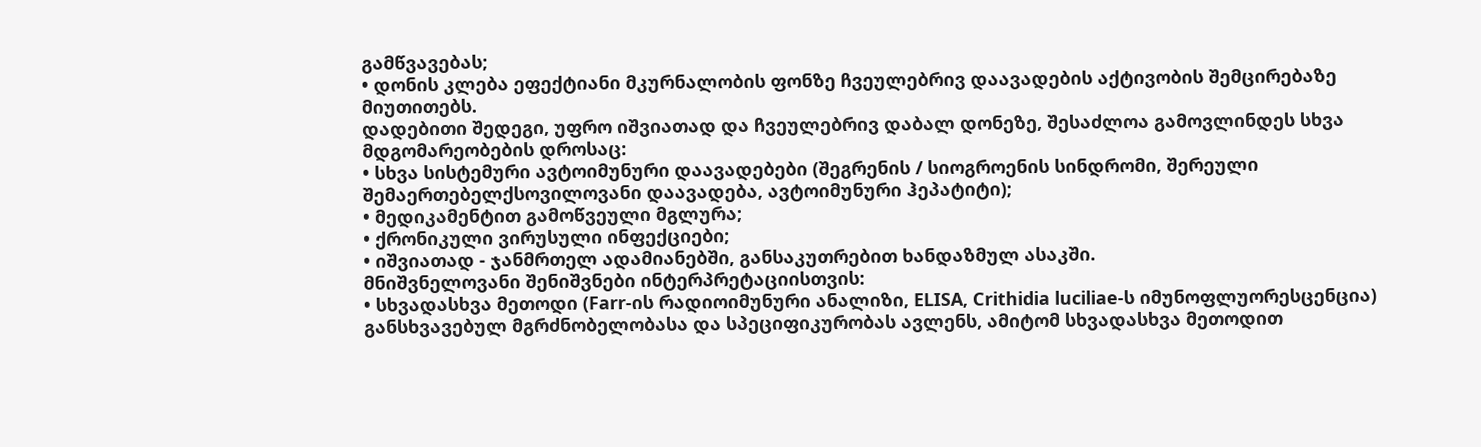გამწვავებას;
• დონის კლება ეფექტიანი მკურნალობის ფონზე ჩვეულებრივ დაავადების აქტივობის შემცირებაზე მიუთითებს.
დადებითი შედეგი, უფრო იშვიათად და ჩვეულებრივ დაბალ დონეზე, შესაძლოა გამოვლინდეს სხვა მდგომარეობების დროსაც:
• სხვა სისტემური ავტოიმუნური დაავადებები (შეგრენის / სიოგროენის სინდრომი, შერეული შემაერთებელქსოვილოვანი დაავადება, ავტოიმუნური ჰეპატიტი);
• მედიკამენტით გამოწვეული მგლურა;
• ქრონიკული ვირუსული ინფექციები;
• იშვიათად - ჯანმრთელ ადამიანებში, განსაკუთრებით ხანდაზმულ ასაკში.
მნიშვნელოვანი შენიშვნები ინტერპრეტაციისთვის:
• სხვადასხვა მეთოდი (Farr-ის რადიოიმუნური ანალიზი, ELISA, Crithidia luciliae-ს იმუნოფლუორესცენცია) განსხვავებულ მგრძნობელობასა და სპეციფიკურობას ავლენს, ამიტომ სხვადასხვა მეთოდით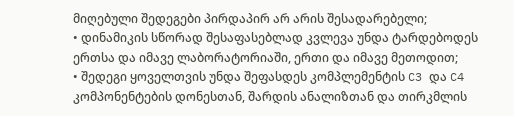მიღებული შედეგები პირდაპირ არ არის შესადარებელი;
• დინამიკის სწორად შესაფასებლად კვლევა უნდა ტარდებოდეს ერთსა და იმავე ლაბორატორიაში, ერთი და იმავე მეთოდით;
• შედეგი ყოველთვის უნდა შეფასდეს კომპლემენტის C3 და C4 კომპონენტების დონესთან, შარდის ანალიზთან და თირკმლის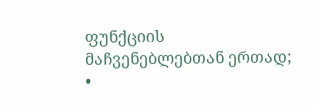ფუნქციის მაჩვენებლებთან ერთად;
•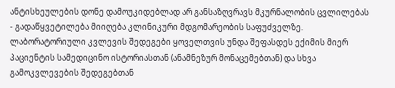ანტისხეულების დონე დამოუკიდებლად არ განსაზღვრავს მკურნალობის ცვლილებას - გადაწყვეტილება მიიღება კლინიკური მდგომარეობის საფუძველზე.
ლაბორატორიული კვლევის შედეგები ყოველთვის უნდა შეფასდეს ექიმის მიერ პაციენტის სამედიცინო ისტორიასთან (ანამნეზურ მონაცემებთან) და სხვა გამოკვლევების შედეგებთან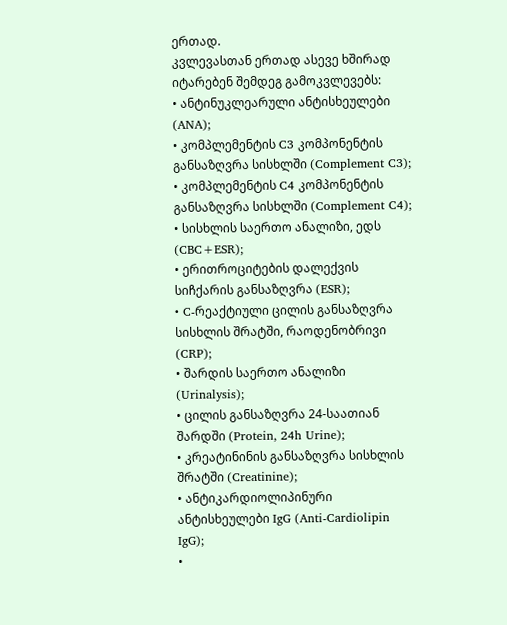ერთად.
კვლევასთან ერთად ასევე ხშირად იტარებენ შემდეგ გამოკვლევებს:
• ანტინუკლეარული ანტისხეულები (ANA);
• კომპლემენტის C3 კომპონენტის განსაზღვრა სისხლში (Complement C3);
• კომპლემენტის C4 კომპონენტის განსაზღვრა სისხლში (Complement C4);
• სისხლის საერთო ანალიზი, ედს (CBC+ESR);
• ერითროციტების დალექვის სიჩქარის განსაზღვრა (ESR);
• C-რეაქტიული ცილის განსაზღვრა სისხლის შრატში, რაოდენობრივი (CRP);
• შარდის საერთო ანალიზი (Urinalysis);
• ცილის განსაზღვრა 24-საათიან შარდში (Protein, 24h Urine);
• კრეატინინის განსაზღვრა სისხლის შრატში (Creatinine);
• ანტიკარდიოლიპინური ანტისხეულები IgG (Anti-Cardiolipin IgG);
•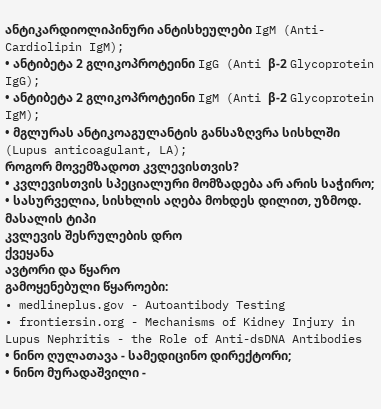ანტიკარდიოლიპინური ანტისხეულები IgM (Anti-Cardiolipin IgM);
• ანტიბეტა 2 გლიკოპროტეინი IgG (Anti β-2 Glycoprotein IgG);
• ანტიბეტა 2 გლიკოპროტეინი IgM (Anti β-2 Glycoprotein IgM);
• მგლურას ანტიკოაგულანტის განსაზღვრა სისხლში (Lupus anticoagulant, LA);
როგორ მოვემზადოთ კვლევისთვის?
• კვლევისთვის სპეციალური მომზადება არ არის საჭირო;
• სასურველია, სისხლის აღება მოხდეს დილით, უზმოდ.
მასალის ტიპი
კვლევის შესრულების დრო
ქვეყანა
ავტორი და წყარო
გამოყენებული წყაროები:
• medlineplus.gov - Autoantibody Testing
• frontiersin.org - Mechanisms of Kidney Injury in Lupus Nephritis - the Role of Anti-dsDNA Antibodies
• ნინო ღულათავა - სამედიცინო დირექტორი;
• ნინო მურადაშვილი -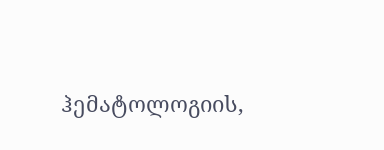ჰემატოლოგიის,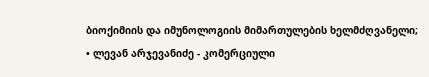ბიოქიმიის და იმუნოლოგიის მიმართულების ხელმძღვანელი;
• ლევან არჯევანიძე - კომერციული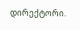დირექტორი.